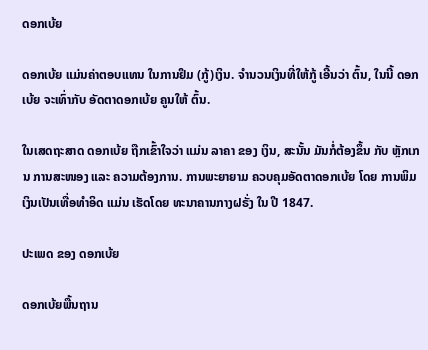ດອກເບ້ຍ

ດອກເບ້ຍ ແມ່ນຄ່າຕອບແທນ ໃນການຢຶມ (ກູ້)ເງິນ. ຈຳນວນເງິນທີ່ໃຫ້ກູ້ ເອີ້ນວ່າ ຕົ້ນ, ໃນນີ້ ດອກເບ້ຍ ຈະເທົ່າກັບ ອັດຕາດອກເບ້ຍ ຄູນໃຫ້ ຕົ້ນ.

ໃນເສດຖະສາດ ດອກເບ້ຍ ຖືກເຂົ້າໃຈວ່າ ແມ່ນ ລາຄາ ຂອງ ເງິນ, ສະນັ້ນ ມັນກໍ່ຕ້ອງຂຶ້ນ ກັບ ຫຼັກເກນ ການສະໜອງ ແລະ ຄວາມຕ້ອງການ. ການພະຍາຍາມ ຄວບຄຸມອັດຕາດອກເບ້ຍ ໂດຍ ການພິມເງິນເປັນເທື່ອທຳອິດ ແມ່ນ ເຮັດໂດຍ ທະນາຄານກາງຝຣັ່ງ ໃນ ປີ 1847.

ປະເພດ ຂອງ ດອກເບ້ຍ

ດອກເບ້ຍພື້ນຖານ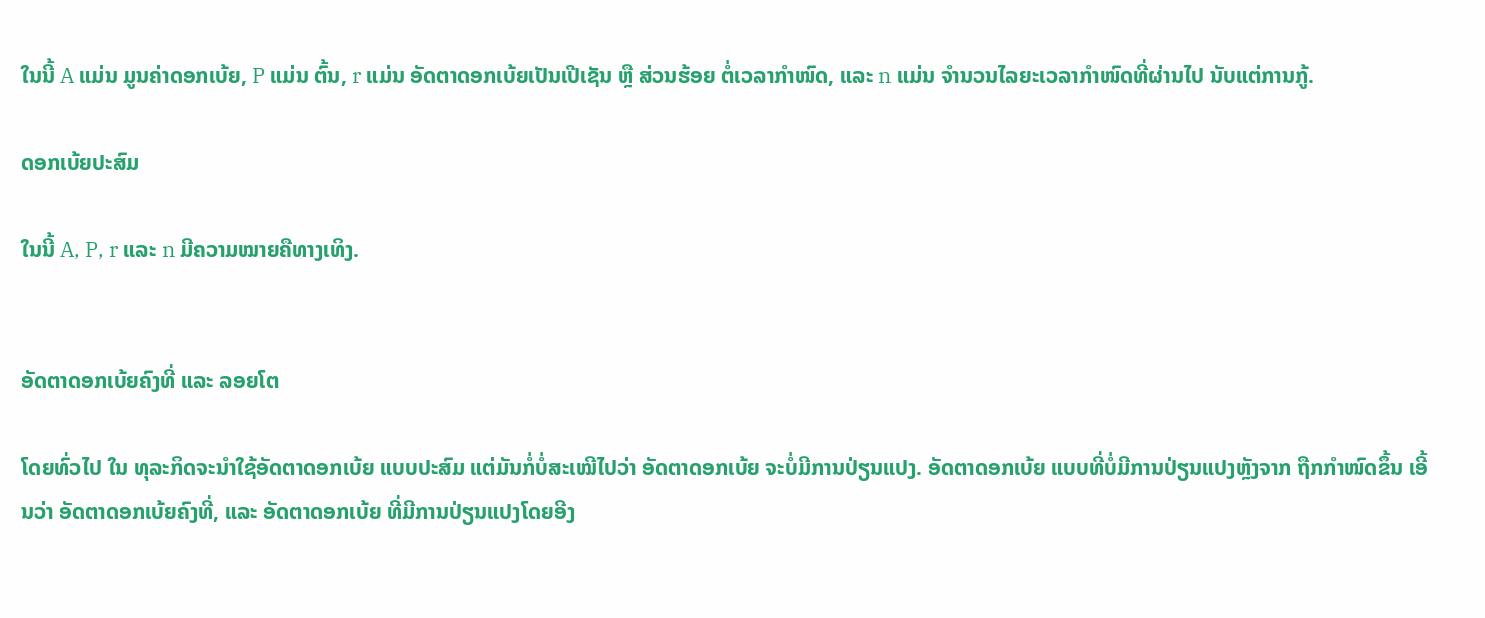ໃນນີ້ A ແມ່ນ ມູນຄ່າດອກເບ້ຍ, P ແມ່ນ ຕົ້ນ, r ແມ່ນ ອັດຕາດອກເບ້ຍເປັນເປີເຊັນ ຫຼື ສ່ວນຮ້ອຍ ຕໍ່ເວລາກຳໜົດ, ແລະ n ແມ່ນ ຈຳນວນໄລຍະເວລາກຳໜົດທີ່ຜ່ານໄປ ນັບແຕ່ການກູ້.

ດອກເບ້ຍປະສົມ

ໃນນີ້ A, P, r ແລະ n ມີຄວາມໝາຍຄືທາງເທິງ.


ອັດຕາດອກເບ້ຍຄົງທີ່ ແລະ ລອຍໂຕ

ໂດຍທົ່ວໄປ ໃນ ທຸລະກິດຈະນຳໃຊ້ອັດຕາດອກເບ້ຍ ແບບປະສົມ ແຕ່ມັນກໍ່ບໍ່ສະເໝີໄປວ່າ ອັດຕາດອກເບ້ຍ ຈະບໍ່ມີການປ່ຽນແປງ. ອັດຕາດອກເບ້ຍ ແບບທີ່ບໍ່ມີການປ່ຽນແປງຫຼັງຈາກ ຖືກກຳໜົດຂຶ້ນ ເອີ້ນວ່າ ອັດຕາດອກເບ້ຍຄົງທີ່, ແລະ ອັດຕາດອກເບ້ຍ ທີ່ມີການປ່ຽນແປງໂດຍອີງ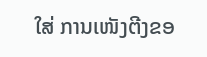ໃສ່ ການເໜັງຕີງຂອ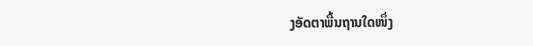ງອັດຕາພື້ນຖານໃດໜຶ່ງ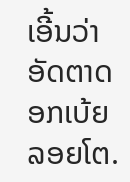ເອີ້ນວ່າ ອັດຕາດອກເບ້ຍລອຍໂຕ.